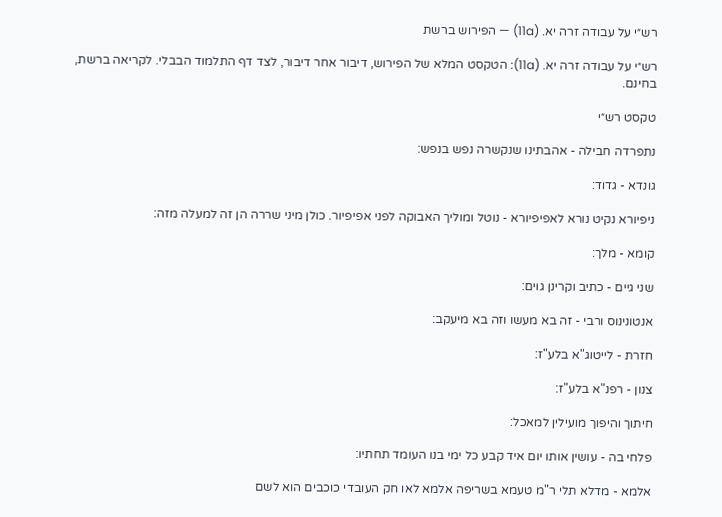רש״י על עבודה זרה יא. (11a) — הפירוש ברשת

רש״י על עבודה זרה יא. (11a): הטקסט המלא של הפירוש, דיבור אחר דיבור, לצד דף התלמוד הבבלי. לקריאה ברשת, בחינם.

טקסט רש״י

נתפרדה חבילה - אהבתינו שנקשרה נפש בנפש:

גונדא - גדוד:

ניפיורא נקיט נורא לאפיפיורא - נוטל ומוליך האבוקה לפני אפיפיור. כולן מיני שררה הן זה למעלה מזה:

קומא - מלך:

שני גיים - כתיב וקרינן גוים:

אנטונינוס ורבי - זה בא מעשו וזה בא מיעקב:

חזרת - לייטוג"א בלע"ז:

צנון - רפנ"א בלע"ז:

חיתוך והיפוך מועילין למאכל:

פלחי בה - עושין אותו יום איד קבע כל ימי בנו העומד תחתיו:

אלמא - מדלא תלי ר"מ טעמא בשריפה אלמא לאו חק העובדי כוכבים הוא לשם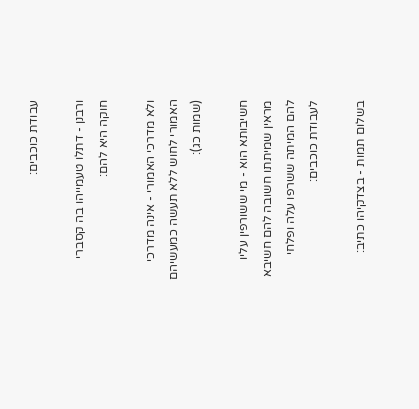עבודת כוכבים:

ורבנן - דתלו טעמייהו בה קסברי חוקה היא להם:

ולא מדרכי האמורי - אינה מדרכי האמורי לחוש ללא תעשה כמעשיהם (שמות כג):

חשיבותא הוא - מי ששורפין עליו מראין שמיתתו חשובה להם חשיבא להם המיתה ששרפו עלה ופלחי לעבודת כוכבים:

בשלום תמות - בצדקיהו כתיב: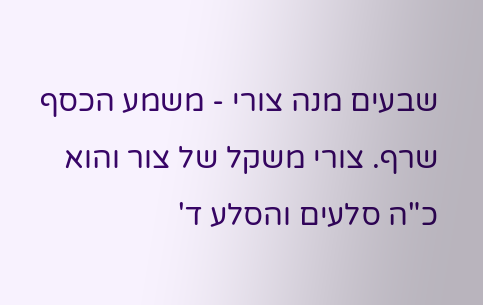שבעים מנה צורי - משמע הכסף שרף. צורי משקל של צור והוא כ"ה סלעים והסלע ד'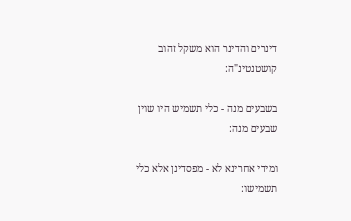דינרים והדינר הוא משקל זהוב קושטנטינ"ה:

בשבעים מנה - כלי תשמיש היו שוין שבעים מנה:

ומידי אחרינא לא - מפסדינן אלא כלי תשמישו: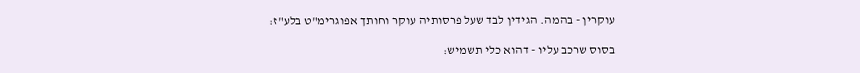עוקרין - בהמה. הגידין לבד שעל פרסותיה עוקר וחותך אפוגרימ"ט בלע"ז:

בסוס שרכב עליו - דהוא כלי תשמיש: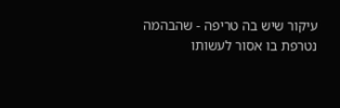עיקור שיש בה טריפה - שהבהמה נטרפת בו אסור לעשותו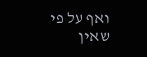ואף על פי שאין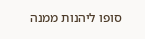סופו ליהנות ממנה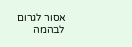אסור לגרום לבהמה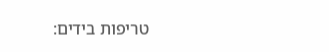טריפות בידים: